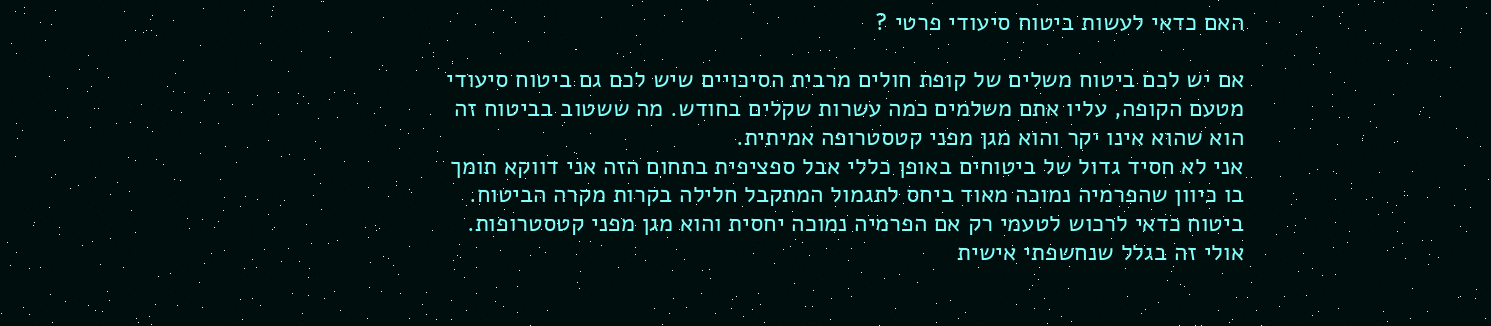האם כדאי לעשות ביטוח סיעודי פרטי ?

אם יש לכם ביטוח משלים של קופת חולים מרבית הסיכויים שיש לכם גם ביטוח סיעודי מטעם הקופה, עליו אתם משלמים כמה עשרות שקלים בחודש. מה ששטוב בביטוח זה הוא שהוא אינו יקר והוא מגן מפני קטסטרופה אמיתית.
אני לא חסיד גדול של ביטוחים באופן כללי אבל ספציפית בתחום הזה אני דווקא תומך בו כיוון שהפרמיה נמוכה מאוד ביחס לתגמול המתקבל חלילה בקרות מקרה הביטוח.
ביטוח כדאי לרכוש לטעמי רק אם הפרמיה נמוכה יחסית והוא מגן מפני קטסטרופות.
אולי זה בגלל שנחשפתי אישית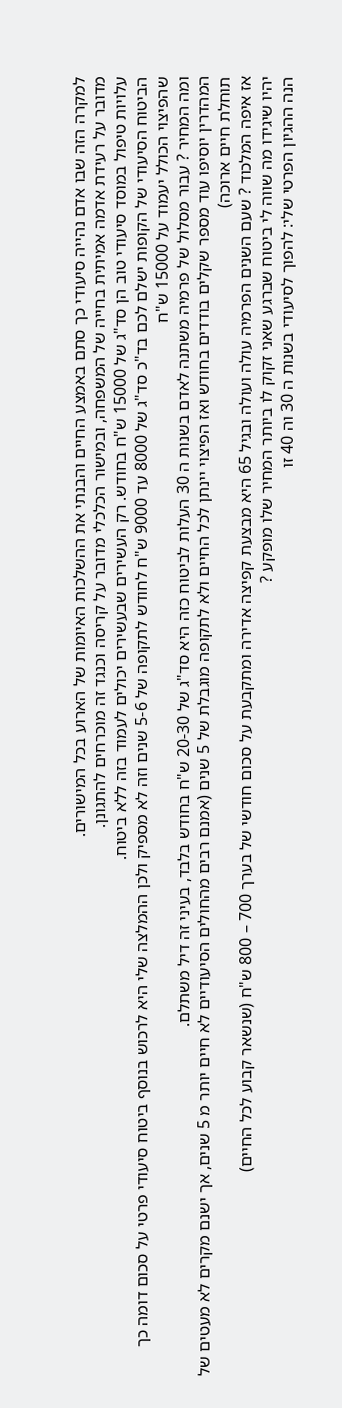למקרה הזה שבו אדם נהייה סיעודי כך סתם באמצע החיים והבנתי את ההשלכות האיומות של הארוע בכל המישורים.
מדובר על רעידת אדמה אמיתית בחייה של המשפחה, ובמישור הכלכלי מדובר על קריסה וכנגד זה מוכרחים להתגונן.
עלויות טיפול במוסד סיעודי טוב הן סד"ג של 15000 ש"ח בחודש. רק העשירים שבעשירים יכולים לעמוד בזה ללא ביטוח.
הביטוח הסיעודי של הקופות ישלם לכם בד"כ סד"ג של 8000 עד 9000 ש"ח לחודש לתקופה של 5-6 שנים וזה לא מספיק ולכן ההמלצה שלי היא לרכוש בנוסף ביטוח סיעודי פרטי על סכום דומה כך שהפיצוי הכולל יעמוד על 15000 ש"ח
ומה המחיר ? עבור מסלול של פרמיה משתנה לאדם בשנות ה 30 העלות לביטוח כזה היא סד"ג של 20-30 ש"ח בחודש בלבד, בעיני זה דיל משתלם.
המהדרין יוסיפו עוד מספר שקלים בודדים בחודש ואז הפיצוי יינתן לכל החיים ולא לתקופה מוגבלת של 5 שנים (אמנם רבים מהחולים הסיעודיים לא חיים יותר מ 5 שנים, אך ישנם מקרים לא מעטים של תוחלת חיים ארוכה)
אז איפה המלכוד ? שעם השנים הפרמיה עולה ועולה ובגיל 65 היא מבצעת קפיצה אדירה ומתקבעת על סכום חודשי של בערך 700 – 800 ש"ח (שנשאר קבוע לכל החיים)
יהיו שיגידו מה שווה לי ביטוח שברגע שאני זקוק לו ביותר המחיר שלו מופקע ?
הנה ההגיון הפרטי שלי: להפוך לסיעודי בשנות ה 30 וה 40 זו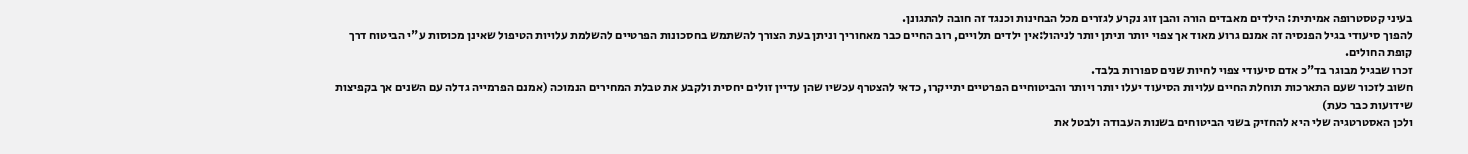בעיני קטסטרופה אמיתית: הילדים מאבדים הורה והבן זוג נקרע לגזרים מכל הבחינות וכנגד זה חובה להתגונן.
להפוך סיעודי בגיל הפנסיה זה אמנם גרוע מאוד אך צפוי יותר וניתן יותר לניהול:אין ילדים תלויים, רוב החיים כבר מאחוריך וניתן בעת הצורך להשתמש בחסכונות הפרטיים להשלמת עלויות הטיפול שאינן מכוסות ע"י הביטוח דרך קופת החולים.
זכרו שבגיל מבוגר בד"כ אדם סיעודי צפוי לחיות שנים ספורות בלבד.
חשוב לזכור שעם התארכות תוחלת החיים עלויות הסיעוד יעלו יותר ויותר והביטוחיים הפרטיים יתייקרו, כדאי להצטרף עכשיו שהן עדיין זולים יחסית ולקבע את טבלת המחירים הנמוכה (אמנם הפרמייה גדלה עם השנים אך בקפיצות שידועות כבר כעת)
ולכן האסטרטגיה שלי היא להחזיק בשני הביטוחים בשנות העבודה ולבטל את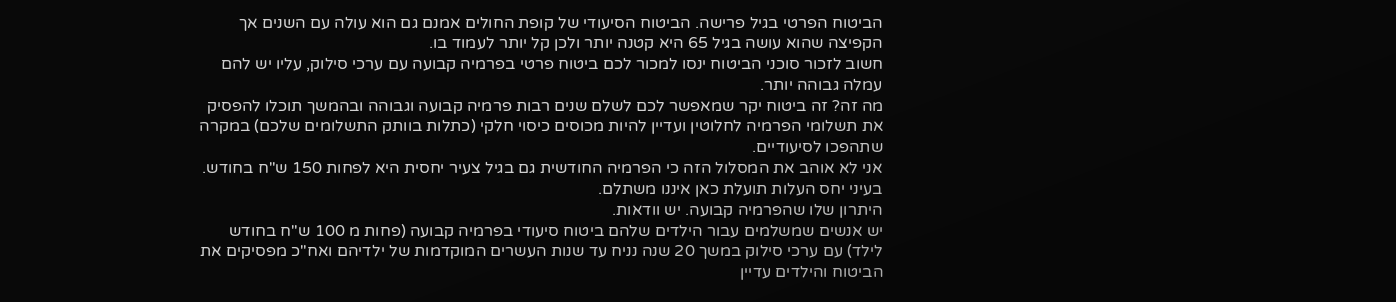הביטוח הפרטי בגיל פרישה. הביטוח הסיעודי של קופת החולים אמנם גם הוא עולה עם השנים אך הקפיצה שהוא עושה בגיל 65 היא קטנה יותר ולכן קל יותר לעמוד בו.
חשוב לזכור סוכני הביטוח ינסו למכור לכם ביטוח פרטי בפרמיה קבועה עם ערכי סילוק, עליו יש להם עמלה גבוהה יותר.
מה זה? זה ביטוח יקר שמאפשר לכם לשלם שנים רבות פרמיה קבועה וגבוהה ובהמשך תוכלו להפסיק את תשלומי הפרמיה לחלוטין ועדיין להיות מכוסים כיסוי חלקי (כתלות בוותק התשלומים שלכם) במקרה שתהפכו לסיעודיים.
אני לא אוהב את המסלול הזה כי הפרמיה החודשית גם בגיל צעיר יחסית היא לפחות 150 ש"ח בחודש. בעיני יחס העלות תועלת כאן איננו משתלם.
היתרון שלו שהפרמיה קבועה. יש וודאות.
יש אנשים שמשלמים עבור הילדים שלהם ביטוח סיעודי בפרמיה קבועה (פחות מ 100 ש"ח בחודש לילד) עם ערכי סילוק במשך 20 שנה נניח עד שנות העשרים המוקדמות של ילדיהם ואח"כ מפסיקים את הביטוח והילדים עדיין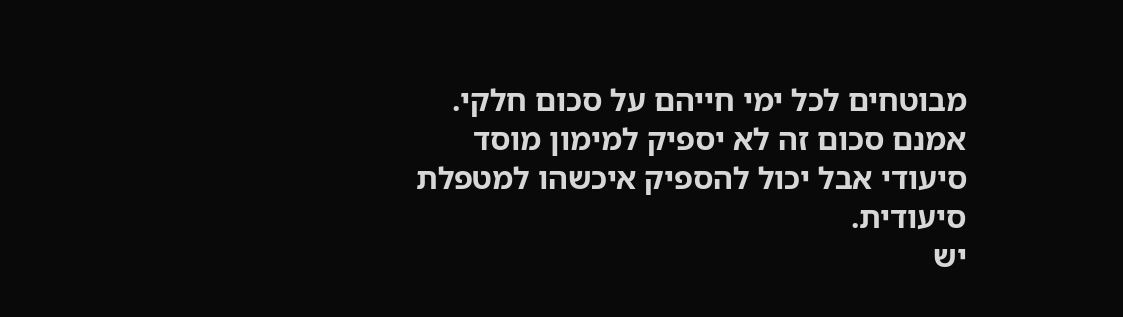מבוטחים לכל ימי חייהם על סכום חלקי.
אמנם סכום זה לא יספיק למימון מוסד סיעודי אבל יכול להספיק איכשהו למטפלת סיעודית.
יש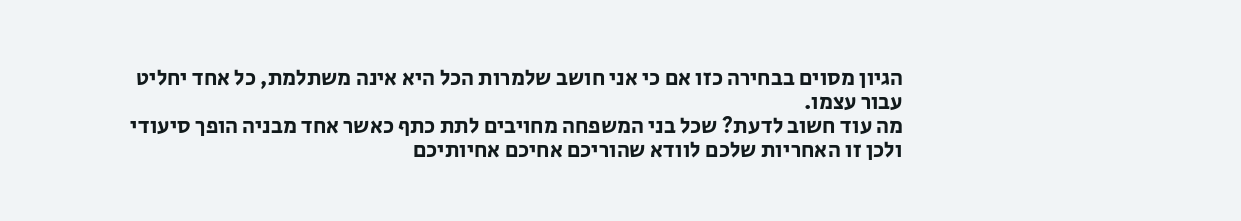הגיון מסוים בבחירה כזו אם כי אני חושב שלמרות הכל היא אינה משתלמת, כל אחד יחליט עבור עצמו.
מה עוד חשוב לדעת? שכל בני המשפחה מחויבים לתת כתף כאשר אחד מבניה הופך סיעודי ולכן זו האחריות שלכם לוודא שהוריכם אחיכם אחיותיכם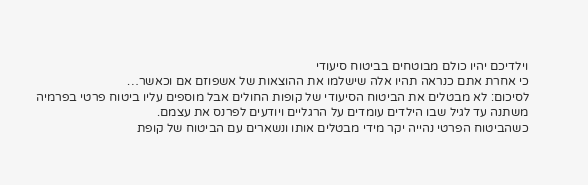וילדיכם יהיו כולם מבוטחים בביטוח סיעודי
כי אחרת אתם כנראה תהיו אלה שישלמו את ההוצאות של אשפוזם אם וכאשר…
לסיכום: לא מבטלים את הביטוח הסיעודי של קופות החולים אבל מוספים עליו ביטוח פרטי בפרמיה משתנה עד לגיל שבו הילדים עומדים על הרגליים ויודעים לפרנס את עצמם.
כשהביטוח הפרטי נהייה יקר מידי מבטלים אותו ונשארים עם הביטוח של קופת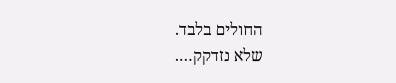החולים בלבד.
שלא נזדקק….